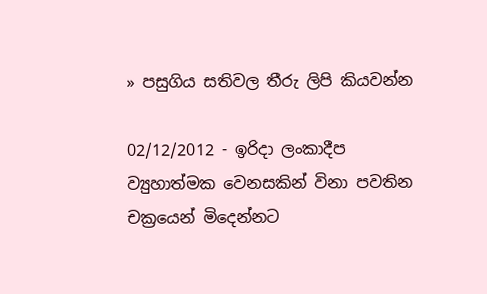» පසුගිය සතිවල තීරු ලිපි කියවන්න

02/12/2012 - ඉරිදා ලංකාදීප
ව්‍යුහාත්මක වෙනසකින් විනා පවතින චක්‍රයෙන් මිදෙන්නට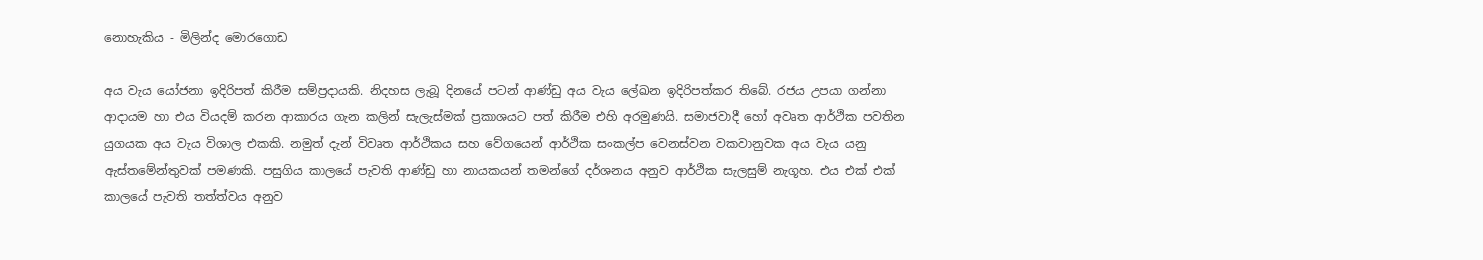නොහැකිය - මිලින්ද මොරගොඩ

අය වැය යෝජනා ඉදිරිපත් කිරීම සම්ප්‍රදායකි. නිදහස ලැබූ දිනයේ පටන් ආණ්ඩු අය වැය ලේඛන ඉදිරිපත්කර තිබේ. රජය උපයා ගන්නා ආදායම හා එය වියදම් කරන ආකාරය ගැන කලින් සැලැස්මක් ප්‍රකාශයට පත් කිරීම එහි අරමුණයි. සමාජවාදී හෝ අවෘත ආර්ථික පවතින යුගයක අය වැය විශාල එකකි. නමුත් දැන් විවෘත ආර්ථිකය සහ වේගයෙන් ආර්ථික සංකල්ප වෙනස්වන වකවානුවක අය වැය යනු ඇස්තමේන්තුවක් පමණකි. පසුගිය කාලයේ පැවති ආණ්ඩු හා නායකයන් තමන්ගේ දර්ශනය අනුව ආර්ථික සැලසුම් නැගූහ. එය එක් එක් කාලයේ පැවති තත්ත්වය අනුව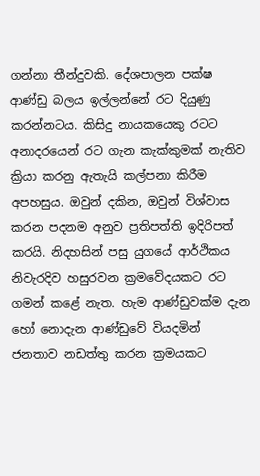ගන්නා තීන්දුවකි. දේශපාලන පක්ෂ ආණ්ඩු බලය ඉල්ලන්නේ රට දියුණු කරන්නටය. කිසිදු නායකයෙකු රටට අනාදරයෙන් රට ගැන කැක්කුමක් නැතිව ක්‍රියා කරනු ඇතැයි කල්පනා කිරීම අපහසුය. ඔවුන් දකින, ඔවුන් විශ්වාස කරන පදනම අනුව ප්‍රතිපත්ති ඉදිරිපත් කරයි. නිදහසින් පසු යුගයේ ආර්ථිකය නිවැරදිව හසුරවන ක්‍රමවේදයකට රට ගමන් කළේ නැත. හැම ආණ්ඩුවක්ම දැන හෝ නොදැන ආණ්ඩුවේ වියදමින් ජනතාව නඩත්තු කරන ක්‍රමයකට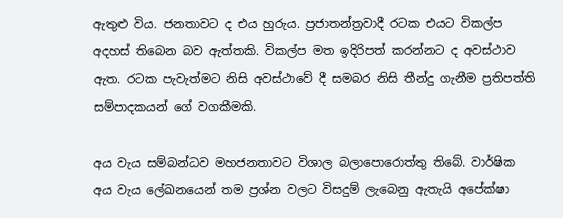ඇතුළු විය. ජනතාවට ද එය හුරුය. ප්‍රජාතන්ත්‍රවාදී රටක එයට විකල්ප අදහස් තිබෙන බව ඇත්තකි. විකල්ප මත ඉදිරිපත් කරන්නට ද අවස්ථාව ඇත. රටක පැවැත්මට නිසි අවස්ථාවේ දී සමබර නිසි තීන්දු ගැනීම ප්‍රතිපත්ති සම්පාදකයන් ගේ වගකීමකි.

අය වැය සම්බන්ධව මහජනතාවට විශාල බලාපොරොත්තු තිබේ. වාර්ෂික අය වැය ලේඛනයෙන් තම ප්‍රශ්න වලට විසදුම් ලැබෙනු ඇතැයි අපේක්ෂා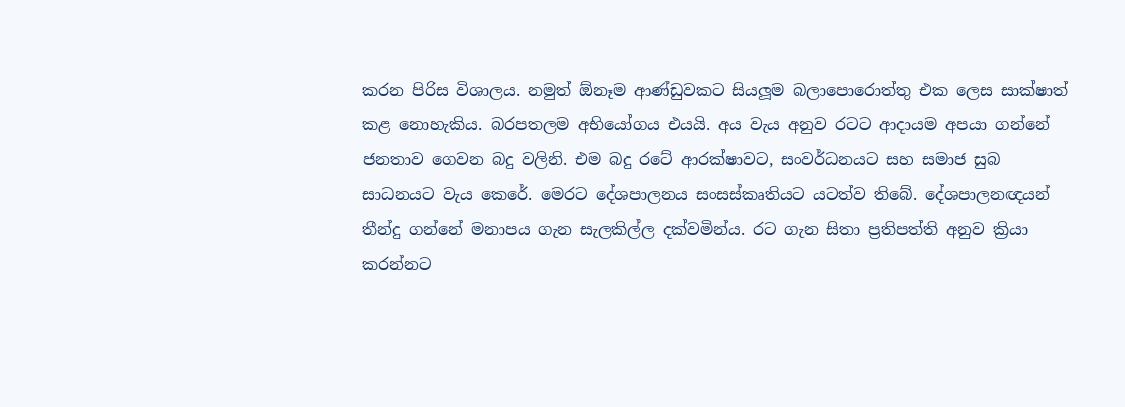කරන පිරිස විශාලය. නමුත් ඕනෑම ආණ්ඩුවකට සියලූම බලාපොරොත්තු එක ලෙස සාක්ෂාත් කළ නොහැකිය. බරපතලම අභියෝගය එයයි. අය වැය අනුව රටට ආදායම අපයා ගන්නේ ජනතාව ගෙවන බදු වලිනි. එම බදු රටේ ආරක්ෂාවට, සංවර්ධනයට සහ සමාජ සුබ සාධනයට වැය කෙරේ. මෙරට දේශපාලනය සංසස්කෘතියට යටත්ව තිබේ. දේශපාලනඥයන් තීන්දු ගන්නේ මනාපය ගැන සැලකිල්ල දක්වමින්ය. රට ගැන සිතා ප්‍රතිපත්ති අනුව ක්‍රියා කරන්නට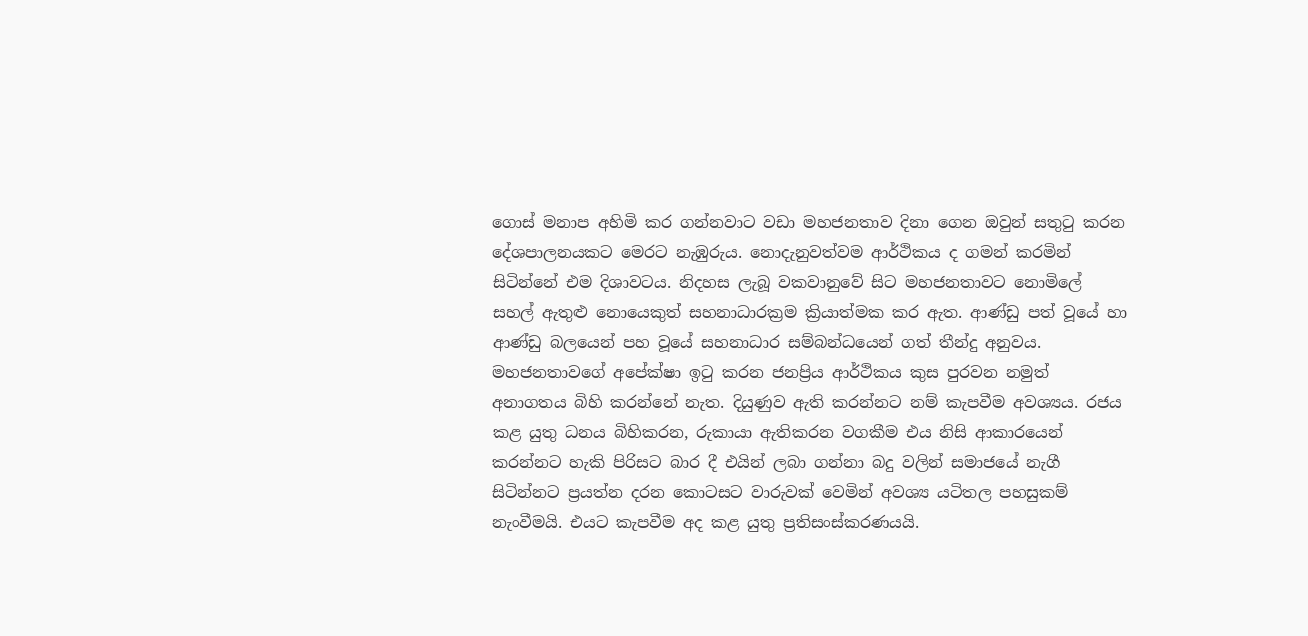ගොස් මනාප අහිමි කර ගන්නවාට වඩා මහජනතාව දිනා ගෙන ඔවුන් සතුටු කරන දේශපාලනයකට මෙරට නැඹුරුය. නොදැනුවත්වම ආර්ථිකය ද ගමන් කරමින් සිටින්නේ එම දිශාවටය. නිදහස ලැබූ වකවානුවේ සිට මහජනතාවට නොමිලේ සහල් ඇතුළු නොයෙකුත් සහනාධාරක්‍රම ක්‍රියාත්මක කර ඇත. ආණ්ඩු පත් වූයේ හා ආණ්ඩු බලයෙන් පහ වූයේ සහනාධාර සම්බන්ධයෙන් ගත් තීන්දු අනුවය. මහජනතාවගේ අපේක්ෂා ඉටු කරන ජනප්‍රිය ආර්ථිකය කුස පුරවන නමුත් අනාගතය බිහි කරන්නේ නැත. දියුණුව ඇති කරන්නට නම් කැපවීම අවශ්‍යය. රජය කළ යුතු ධනය බිහිකරන, රුකායා ඇතිකරන වගකීම එය නිසි ආකාරයෙන් කරන්නට හැකි පිරිසට බාර දී එයින් ලබා ගන්නා බදු වලින් සමාජයේ නැගී සිටින්නට ප්‍රයත්න දරන කොටසට වාරුවක් වෙමින් අවශ්‍ය යටිතල පහසුකම් නැංවීමයි. එයට කැපවීම අද කළ යුතු ප්‍රතිසංස්කරණයයි.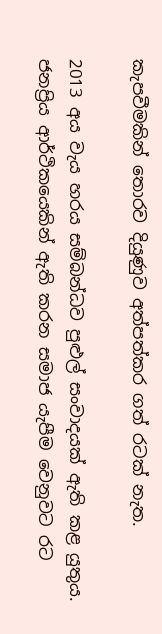කැපවීමකින් තොරව දියුණුව අත්පත්කර ගත් රටක් නැත.

2013 අය වැය හරය සම්බන්ධව පුළුල් සංවාදයක් ඇති කළ යුතුය. ජනප්‍රිය ආර්ථිකයෙකින් ඇති කරන සමාජ යැපීම වෙනුවට රට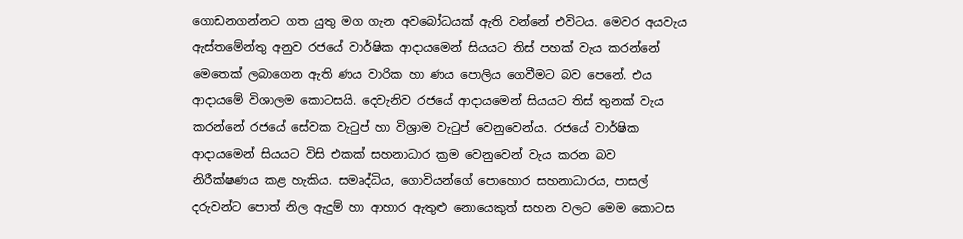ගොඩනගන්නට ගත යුතු මග ගැන අවබෝධයක් ඇති වන්නේ එවිටය. මෙවර අයවැය ඇස්තමේන්තු අනුව රජයේ වාර්ෂික ආදායමෙන් සියයට තිස් පහක් වැය කරන්නේ මෙතෙක් ලබාගෙන ඇති ණය වාරික හා ණය පොලිය ගෙවීමට බව පෙනේ. එය ආදායමේ විශාලම කොටසයි. දෙවැනිව රජයේ ආදායමෙන් සියයට තිස් තුනක් වැය කරන්නේ රජයේ සේවක වැටුප් හා විශ්‍රාම වැටුප් වෙනුවෙන්ය. රජයේ වාර්ෂික ආදායමෙන් සියයට විසි එකක් සහනාධාර ක්‍රම වෙනුවෙන් වැය කරන බව නිරීක්ෂණය කළ හැකිය. සමෘද්ධිය, ගොවියන්ගේ පොහොර සහනාධාරය, පාසල් දරුවන්ට පොත් නිල ඇදුම් හා ආහාර ඇතුළු නොයෙකුත් සහන වලට මෙම කොටස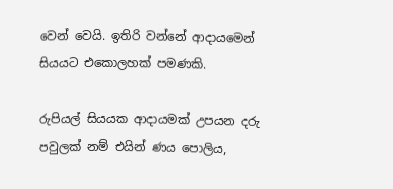වෙන් වෙයි. ඉතිරි වන්නේ ආදායමෙන් සියයට එකොලහක් පමණකි.

රුපියල් සියයක ආදායමක් උපයන දරු පවුලක් නම් එයින් ණය පොලිය,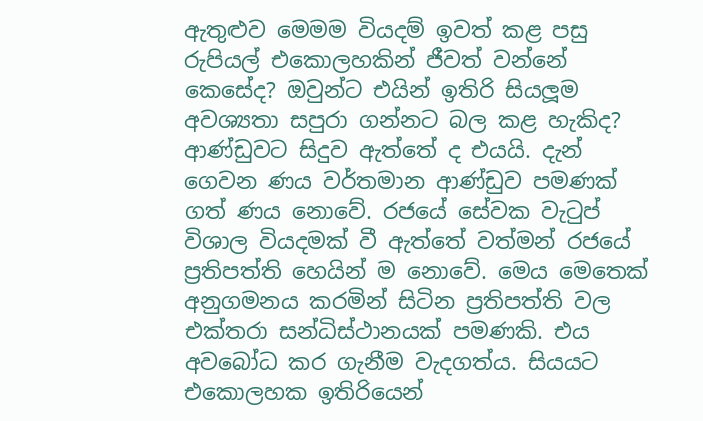ඇතුළුව මෙමම වියදම් ඉවත් කළ පසු රුපියල් එකොලහකින් ජීවත් වන්නේ කෙසේද? ඔවුන්ට එයින් ඉතිරි සියලූම අවශ්‍යතා සපුරා ගන්නට බල කළ හැකිද? ආණ්ඩුවට සිදුව ඇත්තේ ද එයයි. දැන් ගෙවන ණය වර්තමාන ආණ්ඩුව පමණක් ගත් ණය නොවේ. රජයේ සේවක වැටුප් විශාල වියදමක් වී ඇත්තේ වත්මන් රජයේ ප්‍රතිපත්ති හෙයින් ම නොවේ. මෙය මෙතෙක් අනුගමනය කරමින් සිටින ප්‍රතිපත්ති වල එක්තරා සන්ධිස්ථානයක් පමණකි. එය අවබෝධ කර ගැනීම වැදගත්ය. සියයට එකොලහක ඉතිරියෙන්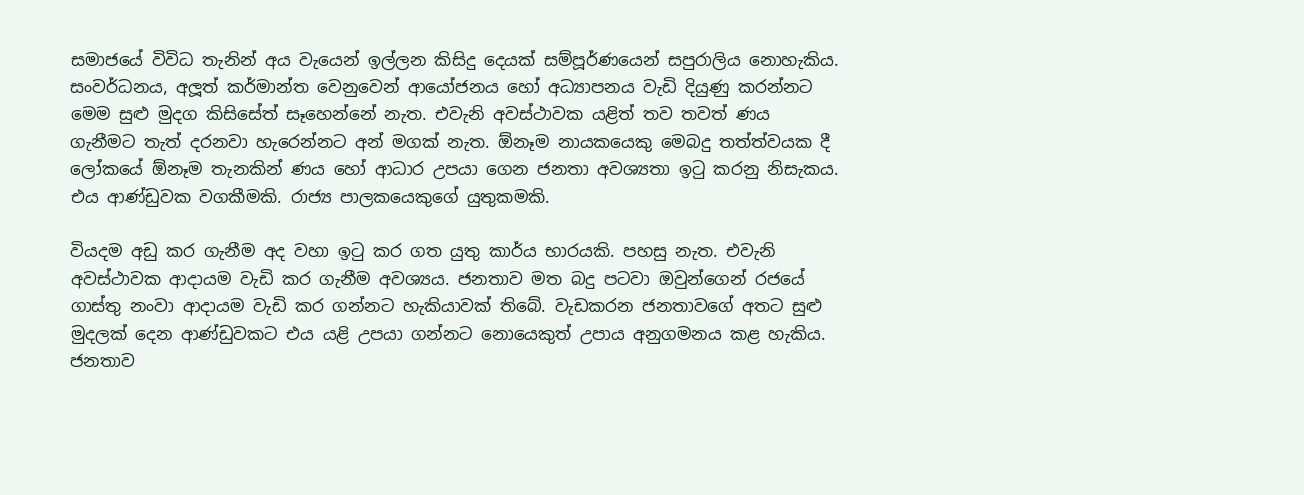සමාජයේ විවිධ තැනින් අය වැයෙන් ඉල්ලන කිසිදු දෙයක් සම්පූර්ණයෙන් සපුරාලිය නොහැකිය. සංවර්ධනය, අලූත් කර්මාන්ත වෙනුවෙන් ආයෝජනය හෝ අධ්‍යාපනය වැඩි දියුණු කරන්නට මෙම සුළු මුදග කිසිසේත් සෑහෙන්නේ නැත. එවැනි අවස්ථාවක යළිත් තව තවත් ණය ගැනීමට තැත් දරනවා හැරෙන්නට අන් මගක් නැත. ඕනෑම නායකයෙකු මෙබදු තත්ත්වයක දී ලෝකයේ ඕනෑම තැනකින් ණය හෝ ආධාර උපයා ගෙන ජනතා අවශ්‍යතා ඉටු කරනු නිසැකය. එය ආණ්ඩුවක වගකීමකි. රාජ්‍ය පාලකයෙකුගේ යුතුකමකි.

වියදම අඩු කර ගැනීම අද වහා ඉටු කර ගත යුතු කාර්ය භාරයකි. පහසු නැත. එවැනි අවස්ථාවක ආදායම වැඩි කර ගැනීම අවශ්‍යය. ජනතාව මත බදු පටවා ඔවුන්ගෙන් රජයේ ගාස්තු නංවා ආදායම වැඩි කර ගන්නට හැකියාවක් තිබේ. වැඩකරන ජනතාවගේ අතට සුළු මුදලක් දෙන ආණ්ඩුවකට එය යළි උපයා ගන්නට නොයෙකුත් උපාය අනුගමනය කළ හැකිය. ජනතාව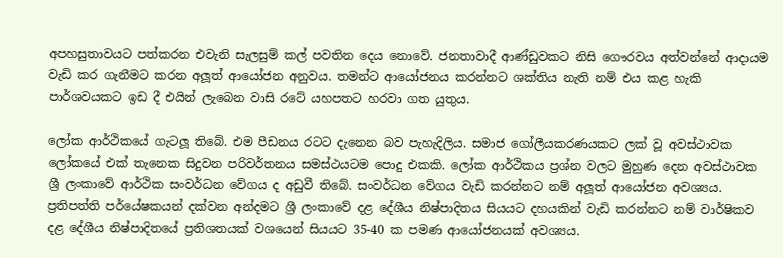අපහසුතාවයට පත්කරන එවැනි සැලසුම් කල් පවතින දෙය නොවේ. ජනතාවාදී ආණ්ඩුවකට නිසි ගෞරවය අත්වන්නේ ආදායම වැඩි කර ගැනීමට කරන අලූත් ආයෝජන අනුවය. තමන්ට ආයෝජනය කරන්නට ශක්තිය නැති නම් එය කළ හැකි පාර්ශවයකට ඉඩ දී එයින් ලැබෙන වාසි රටේ යහපතට හරවා ගත යුතුය.

ලෝක ආර්ථිකයේ ගැටලූ තිබේ. එම පීඩනය රටට දැනෙන බව පැහැදිලිය. සමාජ ගෝලීයකරණයකට ලක් වූ අවස්ථාවක ලෝකයේ එක් තැනෙක සිදුවන පරිවර්තනය සමස්ථයටම පොදු එකකි. ලෝක ආර්ථිකය ප්‍රශ්න වලට මුහුණ දෙන අවස්ථාවක ශ්‍රී ලංකාවේ ආර්ථික සංවර්ධන වේගය ද අඩුවී තිබේ. සංවර්ධන වේගය වැඩි කරන්නට නම් අලූත් ආයෝජන අවශ්‍යය. ප්‍රතිපත්ති පර්යේෂකයන් දක්වන අන්දමට ශ්‍රී ලංකාවේ දළ දේශීය නිෂ්පාදිතය සියයට දහයකින් වැඩි කරන්නට නම් වාර්ෂිකව දළ දේශීය නිෂ්පාදිතයේ ප්‍රතිශතයක් වශයෙන් සියයට 35-40 ක පමණ ආයෝජනයක් අවශ්‍යය.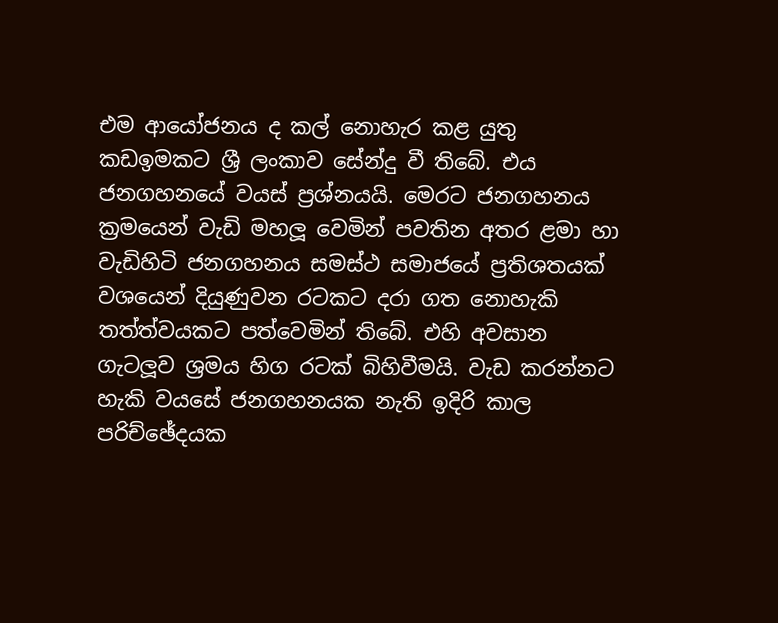එම ආයෝජනය ද කල් නොහැර කළ යුතු කඩඉමකට ශ්‍රී ලංකාව සේන්දු වී තිබේ. එය ජනගහනයේ වයස් ප්‍රශ්නයයි. මෙරට ජනගහනය ක්‍රමයෙන් වැඩි මහලූ වෙමින් පවතින අතර ළමා හා වැඩිහිටි ජනගහනය සමස්ථ සමාජයේ ප්‍රතිශතයක් වශයෙන් දියුණුවන රටකට දරා ගත නොහැකි තත්ත්වයකට පත්වෙමින් තිබේ. එහි අවසාන ගැටලූව ශ්‍රමය හිග රටක් බිහිවීමයි. වැඩ කරන්නට හැකි වයසේ ජනගහනයක නැති ඉදිරි කාල පරිච්ඡේදයක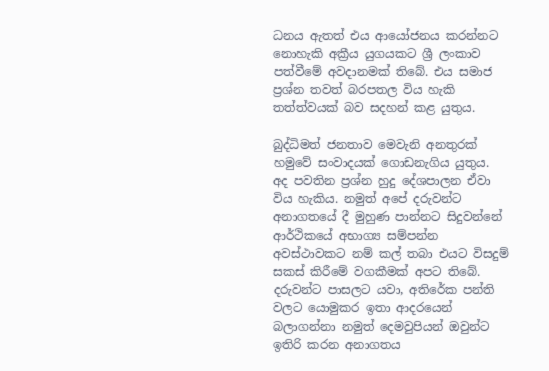ධනය ඇතත් එය ආයෝජනය කරන්නට නොහැකි අක්‍රීය යුගයකට ශ්‍රී ලංකාව පත්වීමේ අවදානමක් තිබේ. එය සමාජ ප්‍රශ්න තවත් බරපතල විය හැකි තත්ත්වයක් බව සදහන් කළ යුතුය.

බුද්ධිමත් ජනතාව මෙවැනි අනතුරක් හමුවේ සංවාදයක් ගොඩනැගිය යුතුය. අද පවතින ප්‍රශ්න හුදු දේශපාලන ඒවා විය හැකිය. නමුත් අපේ දරුවන්ට අනාගතයේ දී මුහුණ පාන්නට සිදුවන්නේ ආර්ථිකයේ අභාග්‍ය සම්පන්න අවස්ථාවකට නම් කල් තබා එයට විසදුම් සකස් කිරීමේ වගකීමක් අපට තිබේ. දරුවන්ට පාසලට යවා, අතිරේක පන්ති වලට යොමුකර ඉතා ආදරයෙන් බලාගන්නා නමුත් දෙමවුපියන් ඔවුන්ට ඉතිරි කරන අනාගතය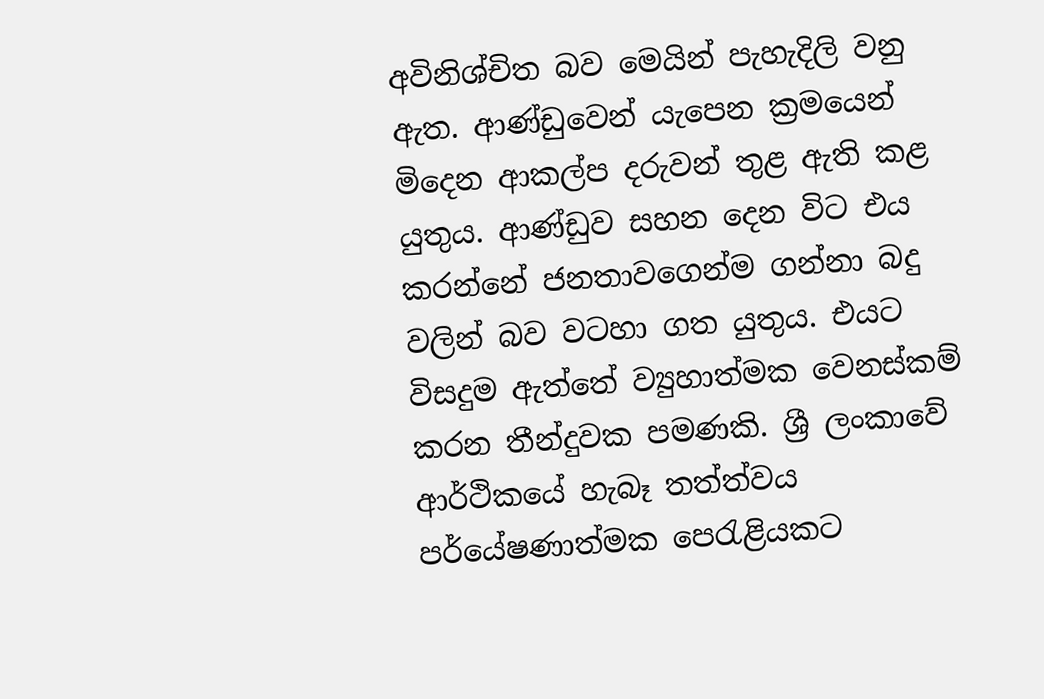අවිනිශ්චිත බව මෙයින් පැහැදිලි වනු ඇත. ආණ්ඩුවෙන් යැපෙන ක්‍රමයෙන් මිදෙන ආකල්ප දරුවන් තුළ ඇති කළ යුතුය. ආණ්ඩුව සහන දෙන විට එය කරන්නේ ජනතාවගෙන්ම ගන්නා බදු වලින් බව වටහා ගත යුතුය. එයට විසදුම ඇත්තේ ව්‍යුහාත්මක වෙනස්කම් කරන තීන්දුවක පමණකි. ශ්‍රී ලංකාවේ ආර්ථිකයේ හැබෑ තත්ත්වය පර්යේෂණාත්මක පෙරැළියකට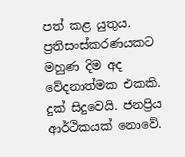පත් කළ යුතුය. ප්‍රතිසංස්කරණයකට මහුණ දිම අද වේදනාත්මක එකකි. දුක් සිදුවෙයි. ජනප්‍රිය ආර්ථිකයක් නොවේ.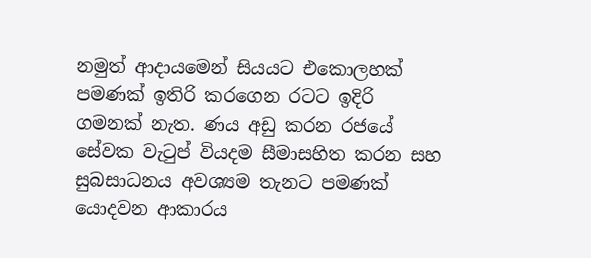නමුත් ආදායමෙන් සියයට එකොලහක් පමණක් ඉතිරි කරගෙන රටට ඉදිරි ගමනක් නැත. ණය අඩු කරන රජයේ සේවක වැටුප් වියදම සීමාසහිත කරන සහ සුබසාධනය අවශ්‍යම තැනට පමණක් යොදවන ආකාරය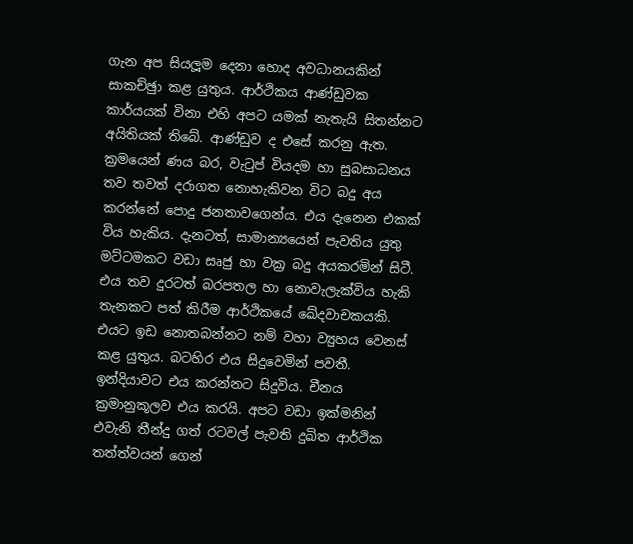ගැන අප සියලූම දෙනා හොද අවධානයකින් සාකච්ඡුා කළ යුතුය. ආර්ථිකය ආණ්ඩුවක කාර්යයක් විනා එහි අපට යමක් නැතැයි සිතන්නට අයිතියක් තිබේ. ආණ්ඩුව ද එසේ කරනු ඇත. ක්‍රමයෙන් ණය බර, වැටුප් වියදම හා සුබසාධනය තව තවත් දරාගත නොහැකිවන විට බදු අය කරන්නේ පොදු ජනතාවගෙන්ය. එය දැනෙන එකක් විය හැකිය. දැනටත්, සාමාන්‍යයෙන් පැවතිය යුතු මට්ටමකට වඩා සෘජු හා වක්‍ර බදු අයකරමින් සිටී. එය තව දුරටත් බරපතල හා නොවැලැක්විය හැකි තැනකට පත් කිරීම ආර්ථිකයේ ඛේදවාචකයකි. එයට ඉඩ නොතබන්නට නම් වහා ව්‍යුහය වෙනස් කළ යුතුය. බටහිර එය සිදුවෙමින් පවතී. ඉන්දියාවට එය කරන්නට සිදුවිය. චීනය ක්‍රමානුකූලව එය කරයි. අපට වඩා ඉක්මනින් එවැනි තීන්දු ගත් රටවල් පැවති දුඛිත ආර්ථික තත්ත්වයන් ගෙන්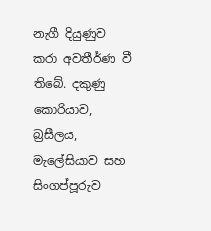නැගී දියුණුව කරා අවතීර්ණ වී තිබේ. දකුණු කොරියාව, බ්‍රසීලය, මැලේසියාව සහ සිංගප්පූරුව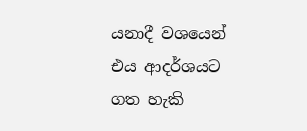යනාදී වශයෙන් එය ආදර්ශයට ගත හැකි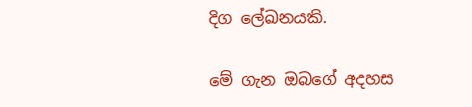දිග ලේඛනයකි.

මේ ගැන ඔබගේ අදහස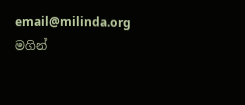email@milinda.org මගින්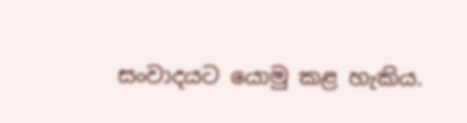සංවාදයට යොමු කළ හැකිය.